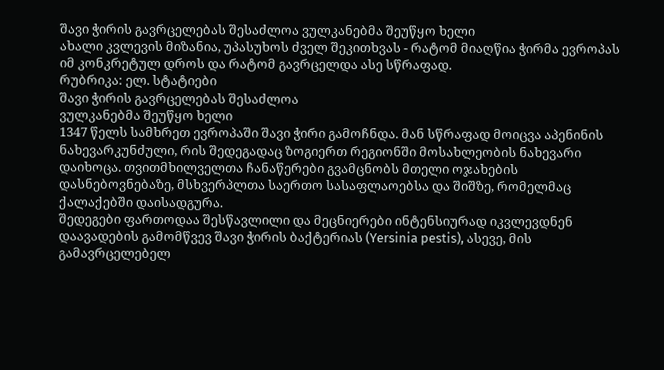შავი ჭირის გავრცელებას შესაძლოა ვულკანებმა შეუწყო ხელი
ახალი კვლევის მიზანია, უპასუხოს ძველ შეკითხვას - რატომ მიაღწია ჭირმა ევროპას იმ კონკრეტულ დროს და რატომ გავრცელდა ასე სწრაფად.
რუბრიკა: ელ. სტატიები
შავი ჭირის გავრცელებას შესაძლოა
ვულკანებმა შეუწყო ხელი
1347 წელს სამხრეთ ევროპაში შავი ჭირი გამოჩნდა. მან სწრაფად მოიცვა აპენინის ნახევარკუნძული, რის შედეგადაც ზოგიერთ რეგიონში მოსახლეობის ნახევარი დაიხოცა. თვითმხილველთა ჩანაწერები გვამცნობს მთელი ოჯახების დასნებოვნებაზე, მსხვერპლთა საერთო სასაფლაოებსა და შიშზე, რომელმაც ქალაქებში დაისადგურა.
შედეგები ფართოდაა შესწავლილი და მეცნიერები ინტენსიურად იკვლევდნენ დაავადების გამომწვევ შავი ჭირის ბაქტერიას (Yersinia pestis), ასევე, მის გამავრცელებელ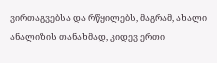ვირთაგვებსა და რწყილებს, მაგრამ, ახალი ანალიზის თანახმად, კიდევ ერთი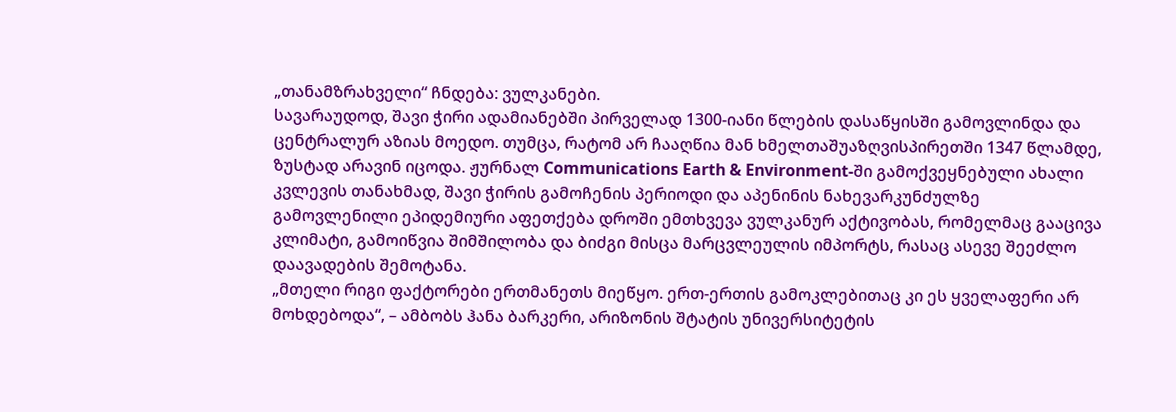„თანამზრახველი“ ჩნდება: ვულკანები.
სავარაუდოდ, შავი ჭირი ადამიანებში პირველად 1300-იანი წლების დასაწყისში გამოვლინდა და ცენტრალურ აზიას მოედო. თუმცა, რატომ არ ჩააღწია მან ხმელთაშუაზღვისპირეთში 1347 წლამდე, ზუსტად არავინ იცოდა. ჟურნალ Communications Earth & Environment-ში გამოქვეყნებული ახალი კვლევის თანახმად, შავი ჭირის გამოჩენის პერიოდი და აპენინის ნახევარკუნძულზე გამოვლენილი ეპიდემიური აფეთქება დროში ემთხვევა ვულკანურ აქტივობას, რომელმაც გააცივა კლიმატი, გამოიწვია შიმშილობა და ბიძგი მისცა მარცვლეულის იმპორტს, რასაც ასევე შეეძლო დაავადების შემოტანა.
„მთელი რიგი ფაქტორები ერთმანეთს მიეწყო. ერთ-ერთის გამოკლებითაც კი ეს ყველაფერი არ მოხდებოდა“, – ამბობს ჰანა ბარკერი, არიზონის შტატის უნივერსიტეტის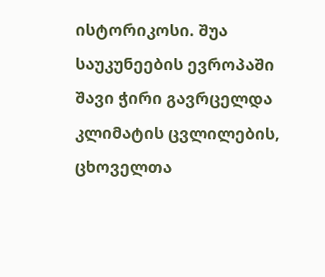ისტორიკოსი. შუა საუკუნეების ევროპაში შავი ჭირი გავრცელდა კლიმატის ცვლილების, ცხოველთა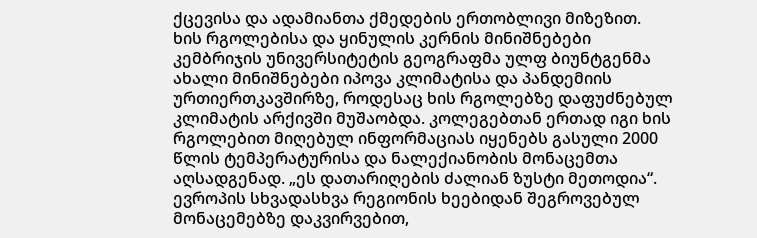ქცევისა და ადამიანთა ქმედების ერთობლივი მიზეზით.
ხის რგოლებისა და ყინულის კერნის მინიშნებები
კემბრიჯის უნივერსიტეტის გეოგრაფმა ულფ ბიუნტგენმა ახალი მინიშნებები იპოვა კლიმატისა და პანდემიის ურთიერთკავშირზე, როდესაც ხის რგოლებზე დაფუძნებულ კლიმატის არქივში მუშაობდა. კოლეგებთან ერთად იგი ხის რგოლებით მიღებულ ინფორმაციას იყენებს გასული 2000 წლის ტემპერატურისა და ნალექიანობის მონაცემთა აღსადგენად. „ეს დათარიღების ძალიან ზუსტი მეთოდია“.
ევროპის სხვადასხვა რეგიონის ხეებიდან შეგროვებულ მონაცემებზე დაკვირვებით,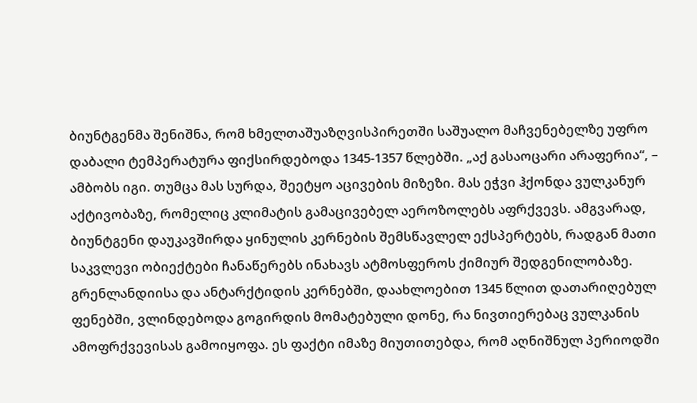ბიუნტგენმა შენიშნა, რომ ხმელთაშუაზღვისპირეთში საშუალო მაჩვენებელზე უფრო დაბალი ტემპერატურა ფიქსირდებოდა 1345-1357 წლებში. „აქ გასაოცარი არაფერია“, – ამბობს იგი. თუმცა მას სურდა, შეეტყო აცივების მიზეზი. მას ეჭვი ჰქონდა ვულკანურ აქტივობაზე, რომელიც კლიმატის გამაცივებელ აეროზოლებს აფრქვევს. ამგვარად, ბიუნტგენი დაუკავშირდა ყინულის კერნების შემსწავლელ ექსპერტებს, რადგან მათი საკვლევი ობიექტები ჩანაწერებს ინახავს ატმოსფეროს ქიმიურ შედგენილობაზე. გრენლანდიისა და ანტარქტიდის კერნებში, დაახლოებით 1345 წლით დათარიღებულ ფენებში, ვლინდებოდა გოგირდის მომატებული დონე, რა ნივთიერებაც ვულკანის ამოფრქვევისას გამოიყოფა. ეს ფაქტი იმაზე მიუთითებდა, რომ აღნიშნულ პერიოდში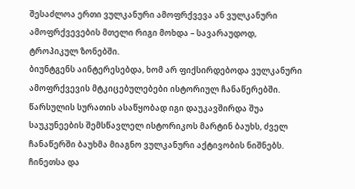შესაძლოა ერთი ვულკანური ამოფრქვევა ან ვულკანური ამოფრქვევების მთელი რიგი მოხდა – სავარაუდოდ, ტროპიკულ ზონებში.
ბიუნტგენს აინტერესებდა, ხომ არ ფიქსირდებოდა ვულკანური ამოფრქვევის მტკიცებულებები ისტორიულ ჩანაწერებში. წარსულის სურათის ასაწყობად იგი დაუკავშირდა შუა საუკუნეების შემსწავლელ ისტორიკოს მარტინ ბაუხს, ძველ ჩანაწერში ბაუხმა მიაგნო ვულკანური აქტივობის ნიშნებს. ჩინეთსა და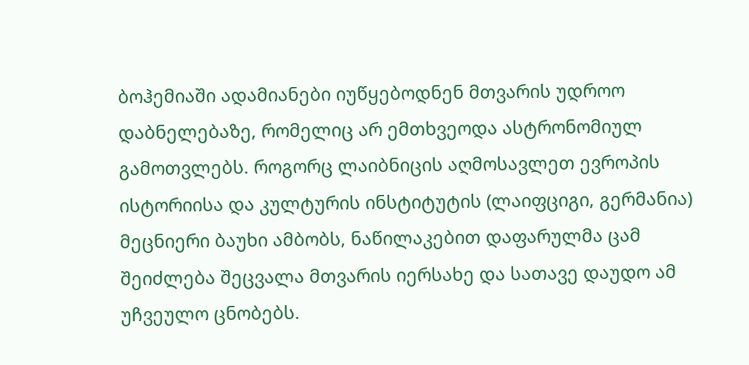ბოჰემიაში ადამიანები იუწყებოდნენ მთვარის უდროო დაბნელებაზე, რომელიც არ ემთხვეოდა ასტრონომიულ გამოთვლებს. როგორც ლაიბნიცის აღმოსავლეთ ევროპის ისტორიისა და კულტურის ინსტიტუტის (ლაიფციგი, გერმანია) მეცნიერი ბაუხი ამბობს, ნაწილაკებით დაფარულმა ცამ შეიძლება შეცვალა მთვარის იერსახე და სათავე დაუდო ამ უჩვეულო ცნობებს.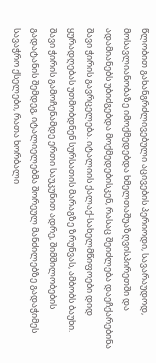წლობით გახანგრძლივებული აცივების პერიოდი, სავარაუდოდ, მოსავლიანობაზე იმოქმედებდა ხმელთაშუაზღვისპირეთში და ადამიანებს უბიძგებდა მოქმედებისკენ, რასაც შეიძლება დაეჩქარებინა შავი ჭირის გავრცელება. იტალიის ქალაქ-სახელმწიფოები დიდ ყურადღებას უთმობდნენ სურსათის მარაგზე ზრუნვას, ამბობს ბაუხი. შავი ჭირის გამოჩენამდე ერთი საუკუნით ადრე, შიმშილობების გადატანის შემდეგ, იტალიელებმა შორეულ მანძილებზე გადაჭიმეს სავაჭრო ქსელები, რათა ხორბალი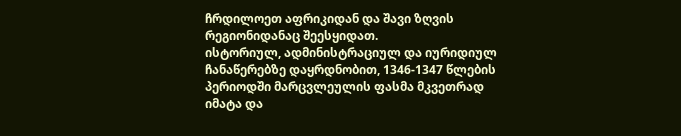ჩრდილოეთ აფრიკიდან და შავი ზღვის რეგიონიდანაც შეესყიდათ.
ისტორიულ, ადმინისტრაციულ და იურიდიულ ჩანაწერებზე დაყრდნობით, 1346-1347 წლების პერიოდში მარცვლეულის ფასმა მკვეთრად იმატა და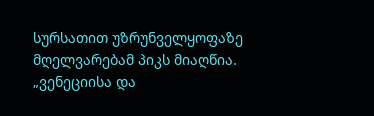სურსათით უზრუნველყოფაზე მღელვარებამ პიკს მიაღწია. „ვენეციისა და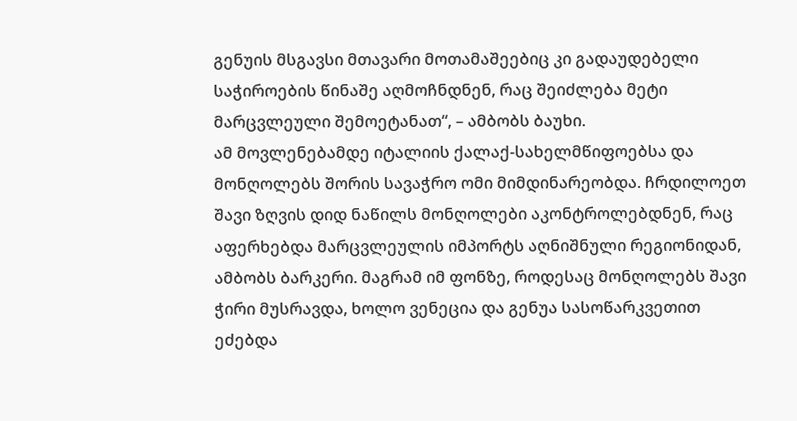გენუის მსგავსი მთავარი მოთამაშეებიც კი გადაუდებელი საჭიროების წინაშე აღმოჩნდნენ, რაც შეიძლება მეტი მარცვლეული შემოეტანათ“, – ამბობს ბაუხი.
ამ მოვლენებამდე იტალიის ქალაქ-სახელმწიფოებსა და მონღოლებს შორის სავაჭრო ომი მიმდინარეობდა. ჩრდილოეთ შავი ზღვის დიდ ნაწილს მონღოლები აკონტროლებდნენ, რაც აფერხებდა მარცვლეულის იმპორტს აღნიშნული რეგიონიდან, ამბობს ბარკერი. მაგრამ იმ ფონზე, როდესაც მონღოლებს შავი ჭირი მუსრავდა, ხოლო ვენეცია და გენუა სასოწარკვეთით ეძებდა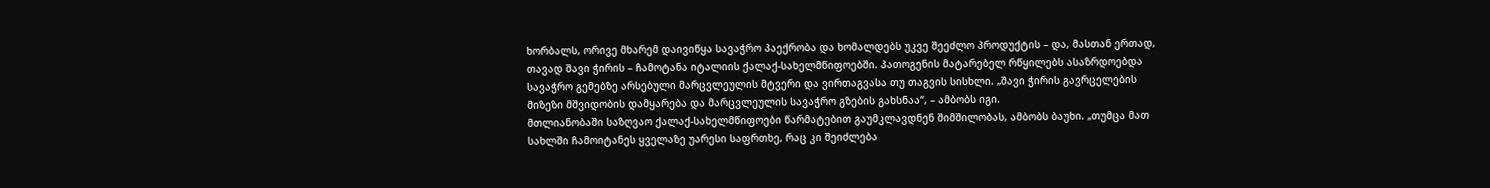ხორბალს, ორივე მხარემ დაივიწყა სავაჭრო პაექრობა და ხომალდებს უკვე შეეძლო პროდუქტის – და, მასთან ერთად, თავად შავი ჭირის – ჩამოტანა იტალიის ქალაქ-სახელმწიფოებში. პათოგენის მატარებელ რწყილებს ასაზრდოებდა სავაჭრო გემებზე არსებული მარცვლეულის მტვერი და ვირთაგვასა თუ თაგვის სისხლი. „შავი ჭირის გავრცელების მიზეზი მშვიდობის დამყარება და მარცვლეულის სავაჭრო გზების გახსნაა“, – ამბობს იგი.
მთლიანობაში საზღვაო ქალაქ-სახელმწიფოები წარმატებით გაუმკლავდნენ შიმშილობას, ამბობს ბაუხი. „თუმცა მათ სახლში ჩამოიტანეს ყველაზე უარესი საფრთხე, რაც კი შეიძლება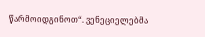წარმოიდგინოთ“. ვენეციელებმა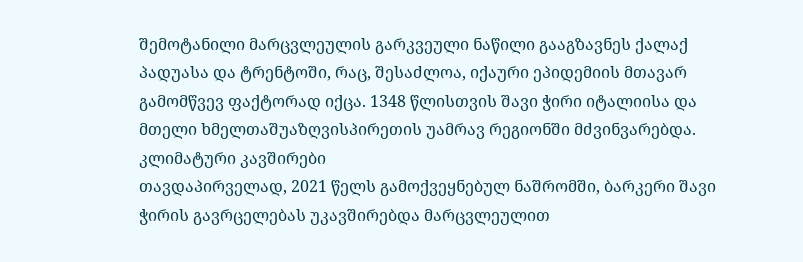შემოტანილი მარცვლეულის გარკვეული ნაწილი გააგზავნეს ქალაქ პადუასა და ტრენტოში, რაც, შესაძლოა, იქაური ეპიდემიის მთავარ გამომწვევ ფაქტორად იქცა. 1348 წლისთვის შავი ჭირი იტალიისა და მთელი ხმელთაშუაზღვისპირეთის უამრავ რეგიონში მძვინვარებდა.
კლიმატური კავშირები
თავდაპირველად, 2021 წელს გამოქვეყნებულ ნაშრომში, ბარკერი შავი ჭირის გავრცელებას უკავშირებდა მარცვლეულით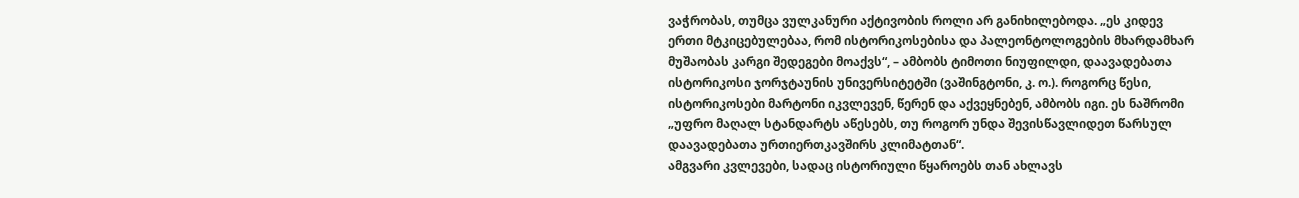ვაჭრობას, თუმცა ვულკანური აქტივობის როლი არ განიხილებოდა. „ეს კიდევ ერთი მტკიცებულებაა, რომ ისტორიკოსებისა და პალეონტოლოგების მხარდამხარ მუშაობას კარგი შედეგები მოაქვს“, – ამბობს ტიმოთი ნიუფილდი, დაავადებათა ისტორიკოსი ჯორჯტაუნის უნივერსიტეტში (ვაშინგტონი, კ. ო.). როგორც წესი, ისტორიკოსები მარტონი იკვლევენ, წერენ და აქვეყნებენ, ამბობს იგი. ეს ნაშრომი „უფრო მაღალ სტანდარტს აწესებს, თუ როგორ უნდა შევისწავლიდეთ წარსულ დაავადებათა ურთიერთკავშირს კლიმატთან“.
ამგვარი კვლევები, სადაც ისტორიული წყაროებს თან ახლავს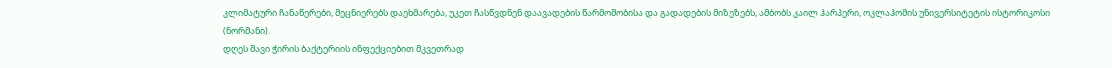კლიმატური ჩანაწერები, მეცნიერებს დაეხმარება, უკეთ ჩასწვდნენ დაავადების წარმოშობისა და გადადების მიზეზებს, ამბობს კაილ ჰარპერი, ოკლაჰომის უნივერსიტეტის ისტორიკოსი (ნორმანი).
დღეს შავი ჭირის ბაქტერიის ინფექციებით მკვეთრად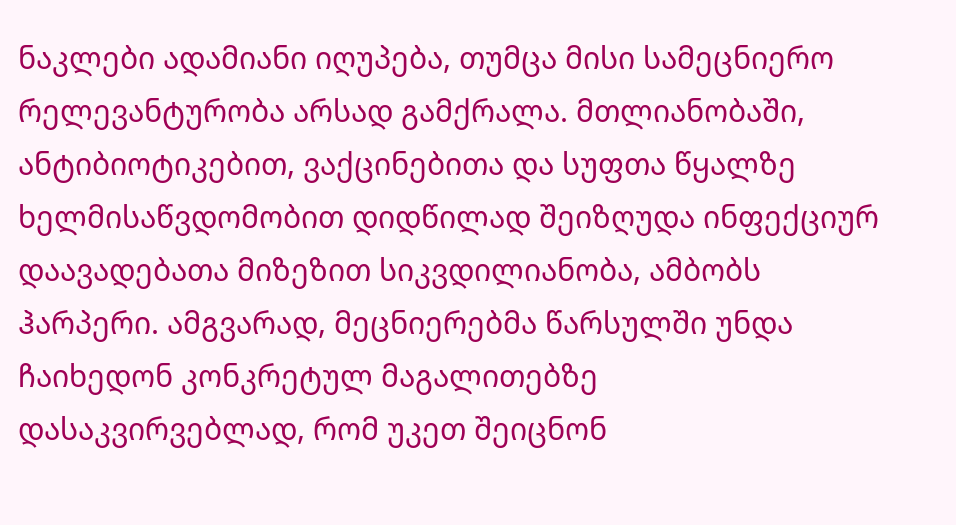ნაკლები ადამიანი იღუპება, თუმცა მისი სამეცნიერო რელევანტურობა არსად გამქრალა. მთლიანობაში, ანტიბიოტიკებით, ვაქცინებითა და სუფთა წყალზე ხელმისაწვდომობით დიდწილად შეიზღუდა ინფექციურ დაავადებათა მიზეზით სიკვდილიანობა, ამბობს ჰარპერი. ამგვარად, მეცნიერებმა წარსულში უნდა ჩაიხედონ კონკრეტულ მაგალითებზე დასაკვირვებლად, რომ უკეთ შეიცნონ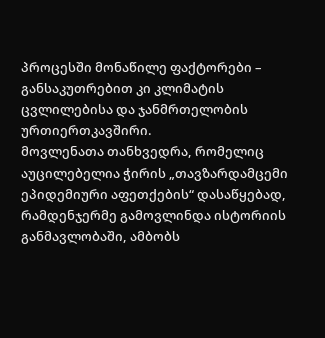პროცესში მონაწილე ფაქტორები – განსაკუთრებით კი კლიმატის ცვლილებისა და ჯანმრთელობის ურთიერთკავშირი.
მოვლენათა თანხვედრა, რომელიც აუცილებელია ჭირის „თავზარდამცემი ეპიდემიური აფეთქების“ დასაწყებად, რამდენჯერმე გამოვლინდა ისტორიის განმავლობაში, ამბობს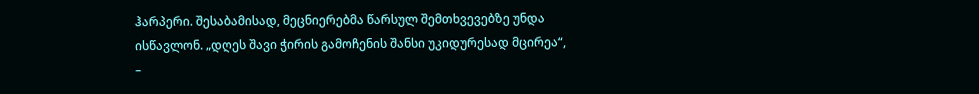ჰარპერი. შესაბამისად, მეცნიერებმა წარსულ შემთხვევებზე უნდა ისწავლონ. „დღეს შავი ჭირის გამოჩენის შანსი უკიდურესად მცირეა“, –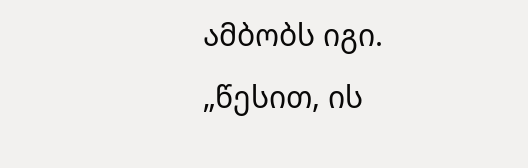ამბობს იგი. „წესით, ის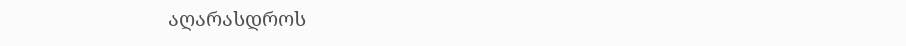აღარასდროს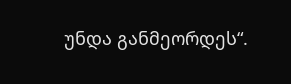უნდა განმეორდეს“.